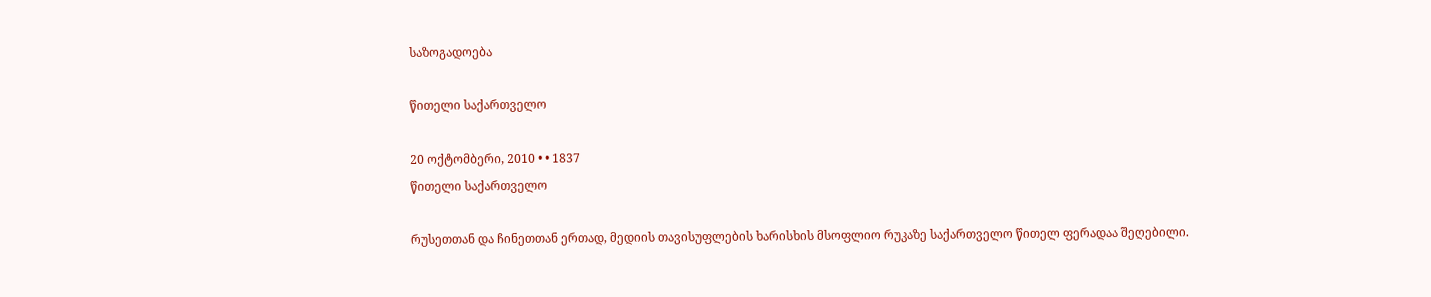საზოგადოება

წითელი საქართველო

20 ოქტომბერი, 2010 • • 1837
წითელი საქართველო

რუსეთთან და ჩინეთთან ერთად, მედიის თავისუფლების ხარისხის მსოფლიო რუკაზე საქართველო წითელ ფერადაა შეღებილი.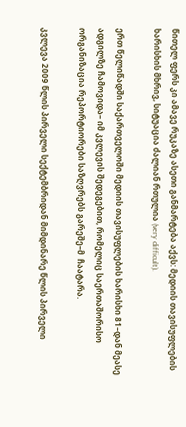წითელ ფერს კი ამავე რუკაზე ასეთი განმარტება აქვს: მედიის თავისუფლების ხარისხის მხრივ, სიტუაცია ძალიან რთულია (very difficult).

ერთ წელიწადში საქართველოში მედიის თავისუფლების ხარისხი 81–დან მეასე ადგილზე ჩამოვიდა– იმ კვლევის შედეგებით, რომელიც საერთაშორისო ორგანიზაცია რეპორტიორები საზღვრებს გარეშე–მ  ჩაატარა.

კვლევა 2009 წლის პირველი სექტემბრიდან მიმდინარე წლის პირველი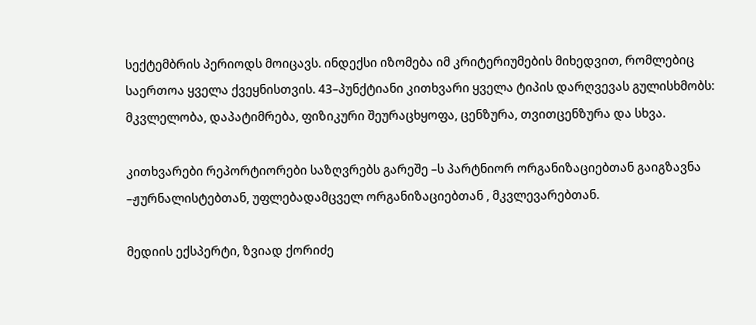სექტემბრის პერიოდს მოიცავს. ინდექსი იზომება იმ კრიტერიუმების მიხედვით, რომლებიც საერთოა ყველა ქვეყნისთვის. 43–პუნქტიანი კითხვარი ყველა ტიპის დარღვევას გულისხმობს: მკვლელობა, დაპატიმრება, ფიზიკური შეურაცხყოფა, ცენზურა, თვითცენზურა და სხვა.

კითხვარები რეპორტიორები საზღვრებს გარეშე –ს პარტნიორ ორგანიზაციებთან გაიგზავნა –ჟურნალისტებთან, უფლებადამცველ ორგანიზაციებთან , მკვლევარებთან.

მედიის ექსპერტი, ზვიად ქორიძე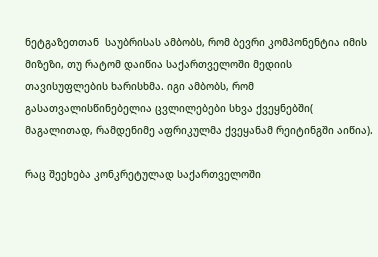ნეტგაზეთთან  საუბრისას ამბობს, რომ ბევრი კომპონენტია იმის მიზეზი, თუ რატომ დაიწია საქართველოში მედიის თავისუფლების ხარისხმა. იგი ამბობს, რომ გასათვალისწინებელია ცვლილებები სხვა ქვეყნებში( მაგალითად, რამდენიმე აფრიკულმა ქვეყანამ რეიტინგში აიწია).

რაც შეეხება კონკრეტულად საქართველოში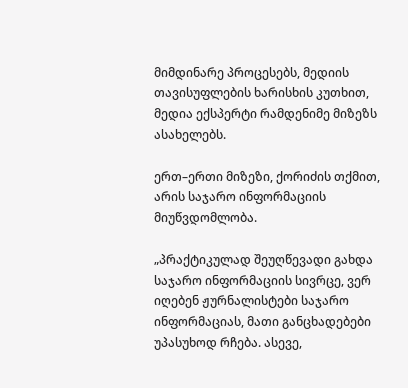მიმდინარე პროცესებს, მედიის თავისუფლების ხარისხის კუთხით, მედია ექსპერტი რამდენიმე მიზეზს ასახელებს.

ერთ–ერთი მიზეზი, ქორიძის თქმით, არის საჯარო ინფორმაციის მიუწვდომლობა.

„პრაქტიკულად შეუღწევადი გახდა საჯარო ინფორმაციის სივრცე, ვერ იღებენ ჟურნალისტები საჯარო ინფორმაციას, მათი განცხადებები უპასუხოდ რჩება. ასევე,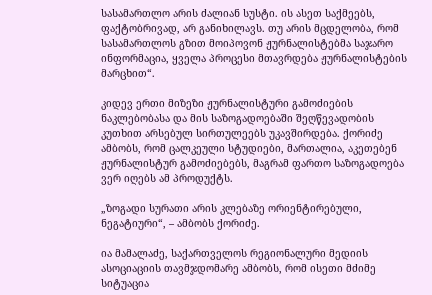სასამართლო არის ძალიან სუსტი. ის ასეთ საქმეებს, ფაქტობრივად, არ განიხილავს. თუ არის მცდელობა, რომ სასამართლოს გზით მოიპოვონ ჟურნალისტებმა საჯარო ინფორმაცია, ყველა პროცესი მთავრდება ჟურნალისტების მარცხით“.

კიდევ ერთი მიზეზი ჟურნალისტური გამოძიების ნაკლებობასა და მის საზოგადოებაში შეღწევადობის კუთხით არსებულ სირთულეებს უკავშირდება. ქორიძე ამბობს, რომ ცალკეული სტუდიები, მართალია, აკეთებენ ჟურნალისტურ გამოძიებებს, მაგრამ ფართო საზოგადოება ვერ იღებს ამ პროდუქტს.

„ზოგადი სურათი არის კლებაზე ორიენტირებული, ნეგატიური“, – ამბობს ქორიძე.

ია მამალაძე, საქართველოს რეგიონალური მედიის ასოციაციის თავმჯდომარე ამბობს, რომ ისეთი მძიმე სიტუაცია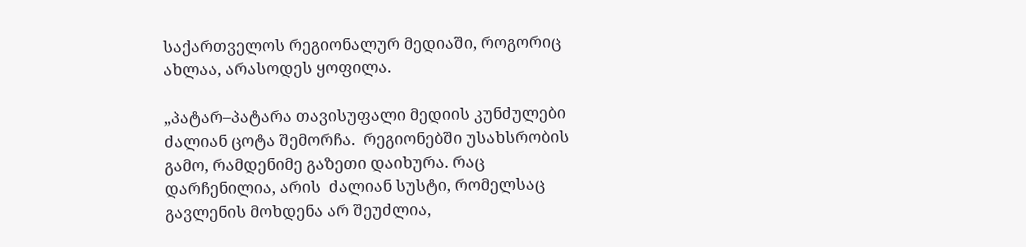საქართველოს რეგიონალურ მედიაში, როგორიც ახლაა, არასოდეს ყოფილა.

„პატარ–პატარა თავისუფალი მედიის კუნძულები ძალიან ცოტა შემორჩა.  რეგიონებში უსახსრობის გამო, რამდენიმე გაზეთი დაიხურა. რაც დარჩენილია, არის  ძალიან სუსტი, რომელსაც გავლენის მოხდენა არ შეუძლია,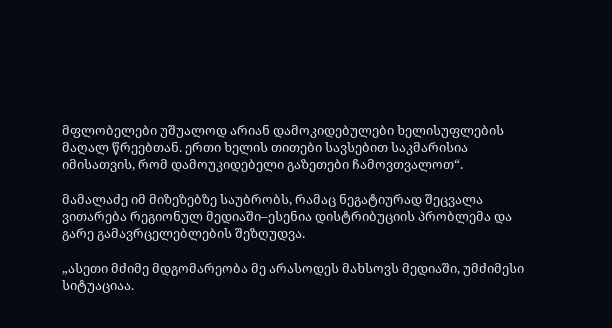მფლობელები უშუალოდ არიან დამოკიდებულები ხელისუფლების მაღალ წრეებთან. ერთი ხელის თითები სავსებით საკმარისია იმისათვის, რომ დამოუკიდებელი გაზეთები ჩამოვთვალოთ“.

მამალაძე იმ მიზეზებზე საუბრობს, რამაც ნეგატიურად შეცვალა ვითარება რეგიონულ მედიაში–ესენია დისტრიბუციის პრობლემა და გარე გამავრცელებლების შეზღუდვა.

„ასეთი მძიმე მდგომარეობა მე არასოდეს მახსოვს მედიაში, უმძიმესი სიტუაციაა.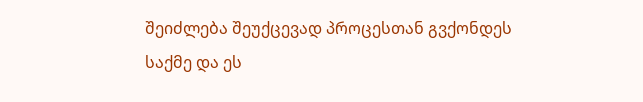შეიძლება შეუქცევად პროცესთან გვქონდეს საქმე და ეს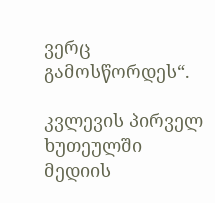ვერც გამოსწორდეს“.

კვლევის პირველ ხუთეულში მედიის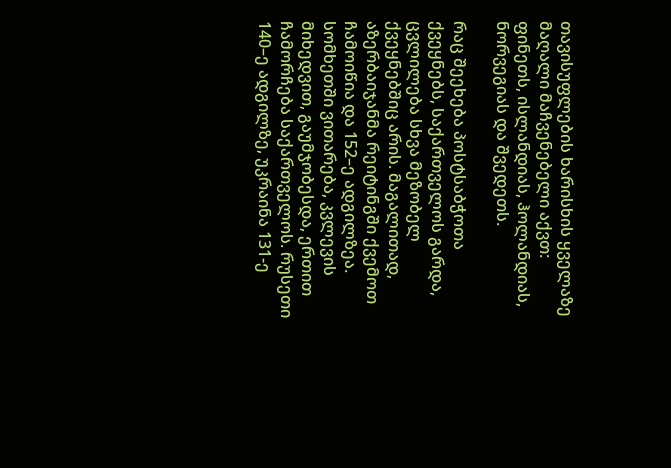თავისუფლების ხარისხის ყველაზე მაღალი მაჩვენებელი აქვთ: ფინეთს, ისლანდიას, ჰოლანდიას, ნორვეგიას და შვედეთს.

რაც შეეხება პოსტსაბჭოთა ქვეყნებს, საქართველოს გარდა, ცვლილება სხვა მეზობელ ქვეყნებშიც არის. მაგალითად, აზერბაიჯანმა რეიტინგში ქვემოთ ჩამოიწია და 152–ე ადგილზეა. სომხეთში ვითარება, კვლევის მიხედვით, გაუმჯობესდა, ერთით ჩამორჩება საქართველოს. რუსეთი 140–ე ადგილზე, უკრაინა 131-ე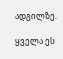ადგილზე.

ყველა ეს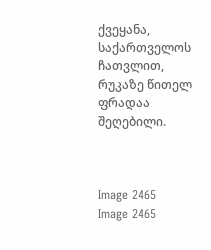ქვეყანა, საქართველოს ჩათვლით, რუკაზე წითელ ფრადაა შეღებილი.



Image 2465
Image 2465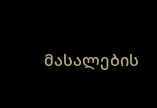მასალების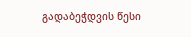გადაბეჭდვის წესი